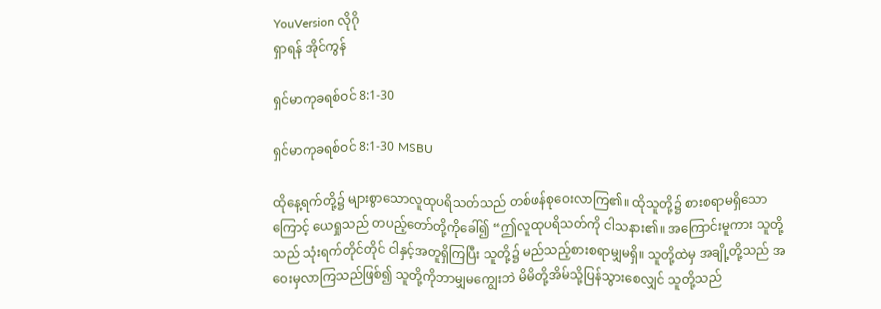YouVersion လိုဂို
ရှာရန် အိုင်ကွန်

ရှင်မာကုခရစ်ဝင် 8:1-30

ရှင်မာကုခရစ်ဝင် 8:1-30 MSBU

ထိုနေ့ရက်တို့၌ များစွာသောလူထုပရိသတ်သည် တစ်ဖန်စုဝေးလာကြ၏။ ထိုသူတို့၌ စားစရာမရှိသောကြောင့် ယေရှုသည် တပည့်တော်တို့ကိုခေါ်၍ “ဤလူထုပရိသတ်ကို ငါသနား၏။ အကြောင်းမူကား သူတို့သည် သုံးရက်တိုင်တိုင် ငါနှင့်အတူရှိကြပြီး သူတို့၌ မည်သည့်စားစရာမျှမရှိ။ သူတို့ထဲမှ အချို့တို့သည် အဝေးမှလာကြသည်ဖြစ်၍ သူတို့ကိုဘာမျှမကျွေးဘဲ မိမိတို့အိမ်သို့ပြန်သွားစေလျှင် သူတို့သည်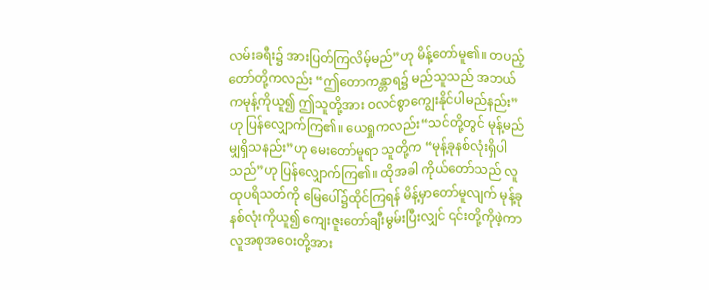လမ်းခရီး၌ အားပြတ်ကြလိမ့်မည်”ဟု မိန့်တော်မူ၏။ တပည့်တော်တို့ကလည်း “ဤတောကန္တာရ၌ မည်သူသည် အဘယ်ကမုန့်ကိုယူ၍ ဤသူတို့အား ဝလင်စွာကျွေးနိုင်ပါမည်နည်း”ဟု ပြန်လျှောက်ကြ၏။ ယေရှုကလည်း“သင်တို့တွင် မုန့်မည်မျှရှိသနည်း”ဟု မေးတော်မူရာ သူတို့က “မုန့်ခုနစ်လုံးရှိပါသည်”ဟု ပြန်လျှောက်ကြ၏။ ထိုအခါ ကိုယ်တော်သည် လူထုပရိသတ်ကို မြေပေါ်၌ထိုင်ကြရန် မိန့်မှာတော်မူလျက် မုန့်ခုနစ်လုံးကိုယူ၍ ကျေးဇူးတော်ချီးမွမ်းပြီးလျှင် ၎င်းတို့ကိုဖဲ့ကာ လူအစုအဝေးတို့အား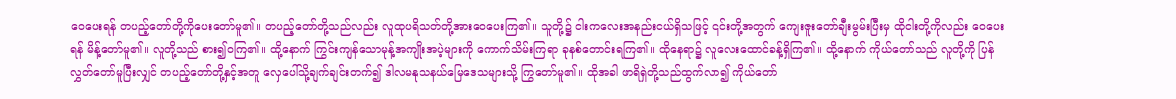ဝေပေးရန် တပည့်တော်တို့ကိုပေးတော်မူ၏။ တပည့်တော်တို့သည်လည်း လူထုပရိသတ်တို့အားဝေပေးကြ၏။ သူတို့၌ ငါးကလေးအနည်းငယ်ရှိသဖြင့် ၎င်းတို့အတွက် ကျေးဇူးတော်ချီးမွမ်းပြီးမှ ထိုငါးတို့ကိုလည်း ဝေပေးရန် မိန့်တော်မူ၏။ လူတို့သည် စား၍ဝကြ၏။ ထို့နောက် ကြွင်းကျန်သောမုန့်အကျိုးအပဲ့များကို ကောက်သိမ်းကြရာ ခုနစ်တောင်းရကြ၏။ ထိုနေရာ၌ လူလေးထောင်ခန့်ရှိကြ၏။ ထို့နောက် ကိုယ်တော်သည် လူတို့ကို ပြန်လွှတ်တော်မူပြီးလျှင် တပည့်တော်တို့နှင့်အတူ လှေပေါ်သို့ချက်ချင်းတက်၍ ဒါလမနုသနယ်မြေဒေသများသို့ ကြွတော်မူ၏။ ထိုအခါ ဖာရိရှဲတို့သည်ထွက်လာ၍ ကိုယ်တော်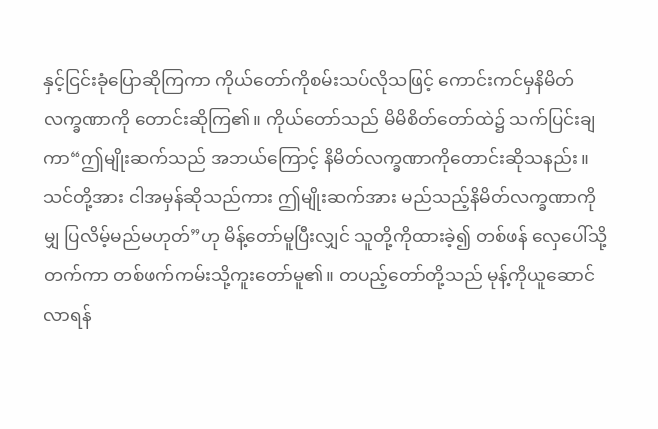နှင့်ငြင်းခုံပြောဆိုကြကာ ကိုယ်တော်ကိုစမ်းသပ်လိုသဖြင့် ကောင်းကင်မှနိမိတ်လက္ခဏာကို တောင်းဆိုကြ၏။ ကိုယ်တော်သည် မိမိစိတ်တော်ထဲ၌ သက်ပြင်းချကာ“ဤမျိုးဆက်သည် အဘယ်ကြောင့် နိမိတ်လက္ခဏာကိုတောင်းဆိုသနည်း။ သင်တို့အား ငါအမှန်ဆိုသည်ကား ဤမျိုးဆက်အား မည်သည့်နိမိတ်လက္ခဏာကိုမျှ ပြလိမ့်မည်မဟုတ်”ဟု မိန့်တော်မူပြီးလျှင် သူတို့ကိုထားခဲ့၍ တစ်ဖန် လှေပေါ်သို့တက်ကာ တစ်ဖက်ကမ်းသို့ကူးတော်မူ၏။ တပည့်တော်တို့သည် မုန့်ကိုယူဆောင်လာရန်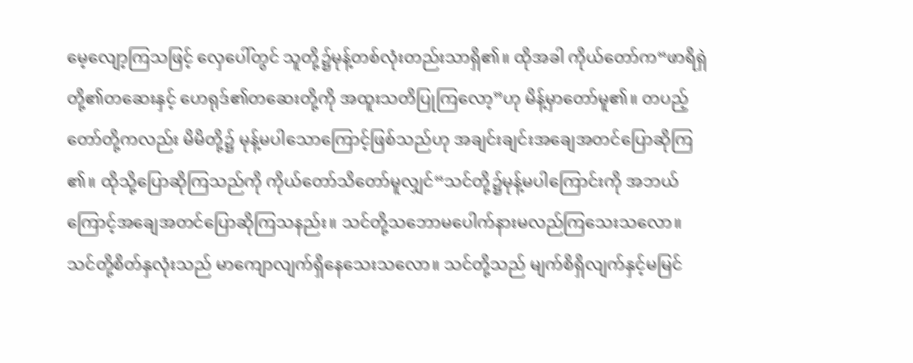မေ့လျော့ကြသဖြင့် လှေပေါ်တွင် သူတို့၌မုန့်တစ်လုံးတည်းသာရှိ၏။ ထိုအခါ ကိုယ်တော်က“ဖာရိရှဲတို့၏တဆေးနှင့် ဟေရုဒ်၏တဆေးတို့ကို အထူးသတိပြုကြလော့”ဟု မိန့်မှာတော်မူ၏။ တပည့်တော်တို့ကလည်း မိမိတို့၌ မုန့်မပါသောကြောင့်ဖြစ်သည်ဟု အချင်းချင်းအချေအတင်ပြောဆိုကြ၏။ ထိုသို့ပြောဆိုကြသည်ကို ကိုယ်တော်သိတော်မူလျှင်“သင်တို့၌မုန့်မပါကြောင်းကို အဘယ်ကြောင့်အချေအတင်ပြောဆိုကြသနည်း။ သင်တို့သဘောမပေါက်နားမလည်ကြသေးသလော။ သင်တို့စိတ်နှလုံးသည် မာကျောလျက်ရှိနေသေးသလော။ သင်တို့သည် မျက်စိရှိလျက်နှင့်မမြင်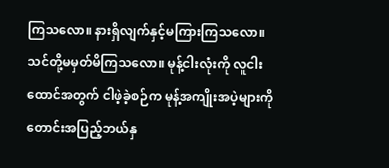ကြသလော။ နားရှိလျက်နှင့်မကြားကြသလော။သင်တို့မမှတ်မိကြသလော။ မုန့်ငါးလုံးကို လူငါးထောင်အတွက် ငါဖဲ့ခဲ့စဉ်က မုန့်အကျိုးအပဲ့များကို တောင်းအပြည့်ဘယ်နှ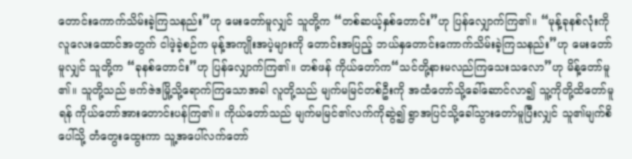တောင်းကောက်သိမ်းခဲ့ကြသနည်း”ဟု မေးတော်မူလျှင် သူတို့က “တစ်ဆယ့်နှစ်တောင်း”ဟု ပြန်လျှောက်ကြ၏။ “မုန့်ခုနစ်လုံးကို လူလေးထောင်အတွက် ငါဖဲ့ခဲ့စဉ်က မုန့်အကျိုးအပဲ့များကို တောင်းအပြည့် ဘယ်နှတောင်းကောက်သိမ်းခဲ့ကြသနည်း”ဟု မေးတော်မူလျှင် သူတို့က “ခုနစ်တောင်း”ဟု ပြန်လျှောက်ကြ၏။ တစ်ဖန် ကိုယ်တော်က“သင်တို့နားမလည်ကြသေးသလော”ဟု မိန့်တော်မူ၏။ သူတို့သည် ဗက်ဇဲဒမြို့သို့ရောက်ကြသောအခါ လူတို့သည် မျက်မမြင်တစ်ဦးကို အထံတော်သို့ခေါ်ဆောင်လာ၍ သူ့ကိုတို့ထိတော်မူရန် ကိုယ်တော်အားတောင်းပန်ကြ၏။ ကိုယ်တော်သည် မျက်မမြင်၏လက်ကိုဆွဲ၍ ရွာအပြင်သို့ခေါ်သွားတော်မူပြီးလျှင် သူ၏မျက်စိပေါ်သို့ တံတွေးထွေးကာ သူ့အပေါ်လက်တော်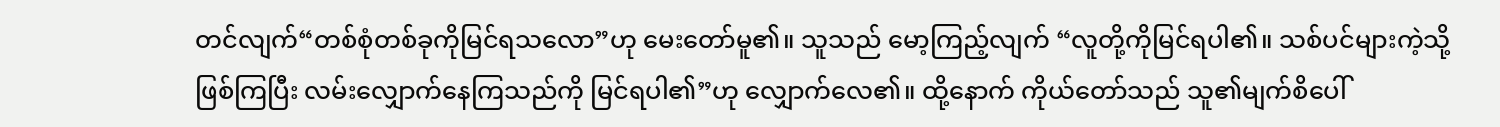တင်လျက်“တစ်စုံတစ်ခုကိုမြင်ရသလော”ဟု မေးတော်မူ၏။ သူသည် မော့ကြည့်လျက် “လူတို့ကိုမြင်ရပါ၏။ သစ်ပင်များကဲ့သို့ဖြစ်ကြပြီး လမ်းလျှောက်နေကြသည်ကို မြင်ရပါ၏”ဟု လျှောက်လေ၏။ ထို့နောက် ကိုယ်တော်သည် သူ၏မျက်စိပေါ်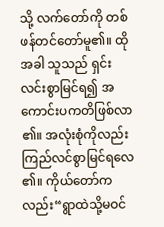သို့ လက်တော်ကို တစ်ဖန်တင်တော်မူ၏။ ထိုအခါ သူသည် ရှင်းလင်းစွာမြင်ရ၍ အကောင်းပကတိဖြစ်လာ၏။ အလုံးစုံကိုလည်း ကြည်လင်စွာမြင်ရလေ၏။ ကိုယ်တော်ကလည်း“ရွာထဲသို့မဝင်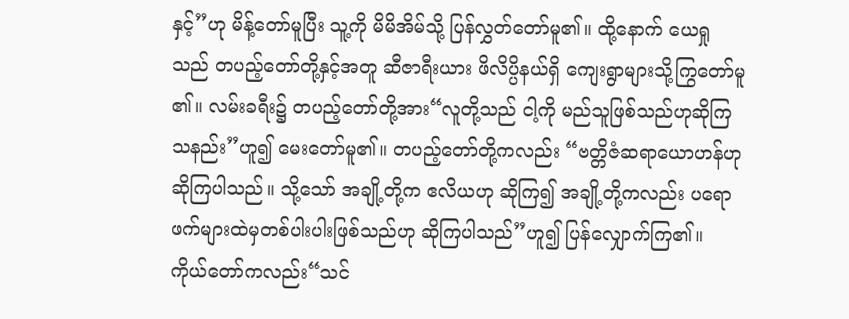နှင့်”ဟု မိန့်တော်မူပြီး သူ့ကို မိမိအိမ်သို့ ပြန်လွှတ်တော်မူ၏။ ထို့နောက် ယေရှုသည် တပည့်တော်တို့နှင့်အတူ ဆီဇာရီးယား ဖိလိပ္ပိနယ်ရှိ ကျေးရွာများသို့ကြွတော်မူ၏။ လမ်းခရီး၌ တပည့်တော်တို့အား“လူတို့သည် ငါ့ကို မည်သူဖြစ်သည်ဟုဆိုကြသနည်း”ဟူ၍ မေးတော်မူ၏။ တပည့်တော်တို့ကလည်း “ဗတ္တိဇံဆရာယောဟန်ဟု ဆိုကြပါသည်။ သို့သော် အချို့တို့က ဧလိယဟု ဆိုကြ၍ အချို့တို့ကလည်း ပရောဖက်များထဲမှတစ်ပါးပါးဖြစ်သည်ဟု ဆိုကြပါသည်”ဟူ၍ ပြန်လျှောက်ကြ၏။ ကိုယ်တော်ကလည်း“သင်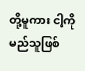တို့မူကား ငါ့ကို မည်သူဖြစ်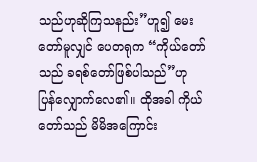သည်ဟုဆိုကြသနည်း”ဟူ၍ မေးတော်မူလျှင် ပေတရုက “ကိုယ်တော်သည် ခရစ်တော်ဖြစ်ပါသည်”ဟု ပြန်လျှောက်လေ၏။ ထိုအခါ ကိုယ်တော်သည် မိမိအကြောင်း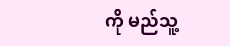ကို မည်သူ့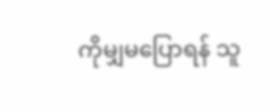ကိုမျှမပြောရန် သူ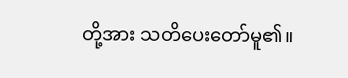တို့အား သတိပေးတော်မူ၏။